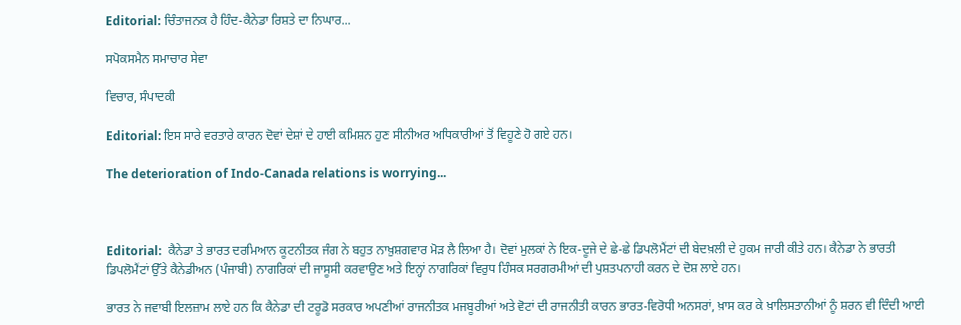Editorial: ਚਿੰਤਾਜਨਕ ਹੈ ਹਿੰਦ-ਕੈਨੇਡਾ ਰਿਸ਼ਤੇ ਦਾ ਨਿਘਾਰ...

ਸਪੋਕਸਮੈਨ ਸਮਾਚਾਰ ਸੇਵਾ

ਵਿਚਾਰ, ਸੰਪਾਦਕੀ

Editorial: ਇਸ ਸਾਰੇ ਵਰਤਾਰੇ ਕਾਰਨ ਦੋਵਾਂ ਦੇਸ਼ਾਂ ਦੇ ਹਾਈ ਕਮਿਸ਼ਨ ਹੁਣ ਸੀਨੀਅਰ ਅਧਿਕਾਰੀਆਂ ਤੋਂ ਵਿਹੂਣੇ ਹੋ ਗਏ ਹਨ।

The deterioration of Indo-Canada relations is worrying...



Editorial:  ਕੈਨੇਡਾ ਤੇ ਭਾਰਤ ਦਰਮਿਆਨ ਕੂਟਨੀਤਕ ਜੰਗ ਨੇ ਬਹੁਤ ਨਾਖ਼ੁਸ਼ਗਵਾਰ ਮੋੜ ਲੈ ਲਿਆ ਹੈ। ਦੋਵਾਂ ਮੁਲਕਾਂ ਨੇ ਇਕ-ਦੂਜੇ ਦੇ ਛੇ-ਛੇ ਡਿਪਲੋਮੈਂਟਾਂ ਦੀ ਬੇਦਖ਼ਲੀ ਦੇ ਹੁਕਮ ਜਾਰੀ ਕੀਤੇ ਹਨ। ਕੈਨੇਡਾ ਨੇ ਭਾਰਤੀ ਡਿਪਲੋਮੈਂਟਾਂ ਉੱਤੇ ਕੈਨੇਡੀਅਨ (ਪੰਜਾਬੀ) ਨਾਗਰਿਕਾਂ ਦੀ ਜਾਸੂਸੀ ਕਰਵਾਉਣ ਅਤੇ ਇਨ੍ਹਾਂ ਨਾਗਰਿਕਾਂ ਵਿਰੁਧ ਹਿੰਸਕ ਸਰਗਰਮੀਆਂ ਦੀ ਪੁਸ਼ਤਪਨਾਹੀ ਕਰਨ ਦੇ ਦੋਸ਼ ਲਾਏ ਹਨ।

ਭਾਰਤ ਨੇ ਜਵਾਬੀ ਇਲਜ਼ਾਮ ਲਾਏ ਹਨ ਕਿ ਕੈਨੇਡਾ ਦੀ ਟਰੂਡੋ ਸਰਕਾਰ ਅਪਣੀਆਂ ਰਾਜਨੀਤਕ ਮਜਬੂਰੀਆਂ ਅਤੇ ਵੋਟਾਂ ਦੀ ਰਾਜਨੀਤੀ ਕਾਰਨ ਭਾਰਤ-ਵਿਰੋਧੀ ਅਨਸਰਾਂ, ਖ਼ਾਸ ਕਰ ਕੇ ਖ਼ਾਲਿਸਤਾਨੀਆਂ ਨੂੰ ਸ਼ਰਨ ਵੀ ਦਿੰਦੀ ਆਈ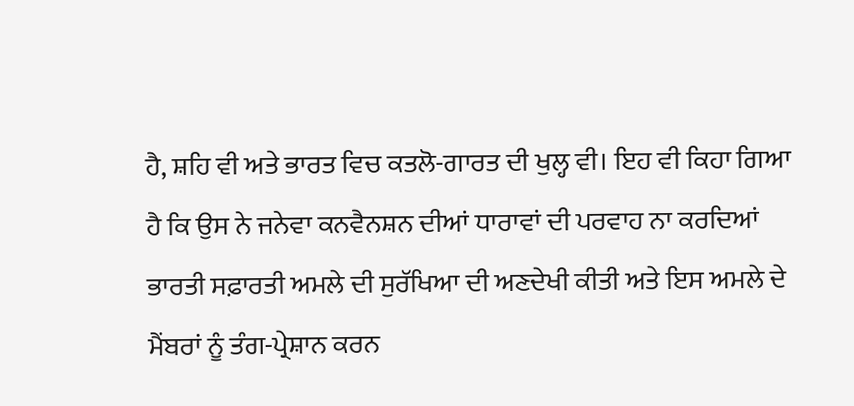ਹੈ, ਸ਼ਹਿ ਵੀ ਅਤੇ ਭਾਰਤ ਵਿਚ ਕਤਲੋ-ਗਾਰਤ ਦੀ ਖੁਲ੍ਹ ਵੀ। ਇਹ ਵੀ ਕਿਹਾ ਗਿਆ ਹੈ ਕਿ ਉਸ ਨੇ ਜਨੇਵਾ ਕਨਵੈਨਸ਼ਨ ਦੀਆਂ ਧਾਰਾਵਾਂ ਦੀ ਪਰਵਾਹ ਨਾ ਕਰਦਿਆਂ ਭਾਰਤੀ ਸਫ਼ਾਰਤੀ ਅਮਲੇ ਦੀ ਸੁਰੱਖਿਆ ਦੀ ਅਣਦੇਖੀ ਕੀਤੀ ਅਤੇ ਇਸ ਅਮਲੇ ਦੇ ਮੈਂਬਰਾਂ ਨੂੰ ਤੰਗ-ਪ੍ਰੇਸ਼ਾਨ ਕਰਨ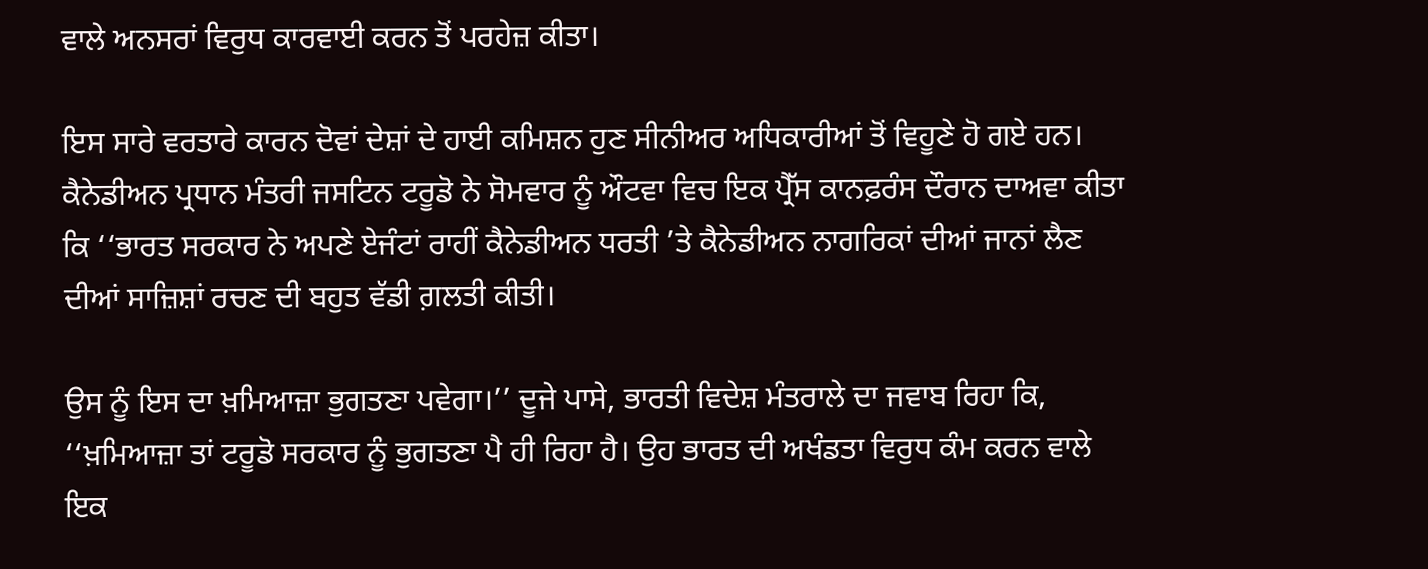ਵਾਲੇ ਅਨਸਰਾਂ ਵਿਰੁਧ ਕਾਰਵਾਈ ਕਰਨ ਤੋਂ ਪਰਹੇਜ਼ ਕੀਤਾ।

ਇਸ ਸਾਰੇ ਵਰਤਾਰੇ ਕਾਰਨ ਦੋਵਾਂ ਦੇਸ਼ਾਂ ਦੇ ਹਾਈ ਕਮਿਸ਼ਨ ਹੁਣ ਸੀਨੀਅਰ ਅਧਿਕਾਰੀਆਂ ਤੋਂ ਵਿਹੂਣੇ ਹੋ ਗਏ ਹਨ। ਕੈਨੇਡੀਅਨ ਪ੍ਰਧਾਨ ਮੰਤਰੀ ਜਸਟਿਨ ਟਰੂਡੋ ਨੇ ਸੋਮਵਾਰ ਨੂੰ ਔਟਵਾ ਵਿਚ ਇਕ ਪ੍ਰੈੱਸ ਕਾਨਫ਼ਰੰਸ ਦੌਰਾਨ ਦਾਅਵਾ ਕੀਤਾ ਕਿ ‘‘ਭਾਰਤ ਸਰਕਾਰ ਨੇ ਅਪਣੇ ਏਜੰਟਾਂ ਰਾਹੀਂ ਕੈਨੇਡੀਅਨ ਧਰਤੀ ’ਤੇ ਕੈਨੇਡੀਅਨ ਨਾਗਰਿਕਾਂ ਦੀਆਂ ਜਾਨਾਂ ਲੈਣ ਦੀਆਂ ਸਾਜ਼ਿਸ਼ਾਂ ਰਚਣ ਦੀ ਬਹੁਤ ਵੱਡੀ ਗ਼ਲਤੀ ਕੀਤੀ।

ਉਸ ਨੂੰ ਇਸ ਦਾ ਖ਼ਮਿਆਜ਼ਾ ਭੁਗਤਣਾ ਪਵੇਗਾ।’’ ਦੂਜੇ ਪਾਸੇ, ਭਾਰਤੀ ਵਿਦੇਸ਼ ਮੰਤਰਾਲੇ ਦਾ ਜਵਾਬ ਰਿਹਾ ਕਿ, ‘‘ਖ਼ਮਿਆਜ਼ਾ ਤਾਂ ਟਰੂਡੋ ਸਰਕਾਰ ਨੂੰ ਭੁਗਤਣਾ ਪੈ ਹੀ ਰਿਹਾ ਹੈ। ਉਹ ਭਾਰਤ ਦੀ ਅਖੰਡਤਾ ਵਿਰੁਧ ਕੰਮ ਕਰਨ ਵਾਲੇ ਇਕ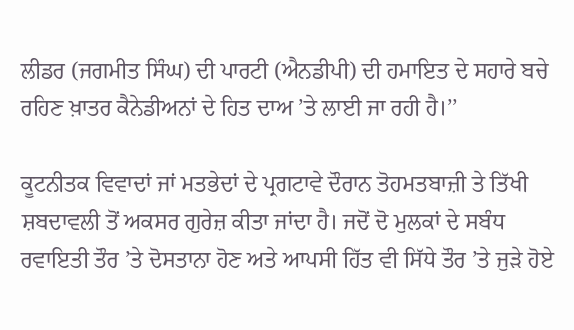ਲੀਡਰ (ਜਗਮੀਤ ਸਿੰਘ) ਦੀ ਪਾਰਟੀ (ਐਨਡੀਪੀ) ਦੀ ਹਮਾਇਤ ਦੇ ਸਹਾਰੇ ਬਚੇ ਰਹਿਣ ਖ਼ਾਤਰ ਕੈਨੇਡੀਅਨਾਂ ਦੇ ਹਿਤ ਦਾਅ ’ਤੇ ਲਾਈ ਜਾ ਰਹੀ ਹੈ।’’

ਕੂਟਨੀਤਕ ਵਿਵਾਦਾਂ ਜਾਂ ਮਤਭੇਦਾਂ ਦੇ ਪ੍ਰਗਟਾਵੇ ਦੌਰਾਨ ਤੋਹਮਤਬਾਜ਼ੀ ਤੇ ਤਿੱਖੀ ਸ਼ਬਦਾਵਲੀ ਤੋਂ ਅਕਸਰ ਗੁਰੇਜ਼ ਕੀਤਾ ਜਾਂਦਾ ਹੈ। ਜਦੋਂ ਦੋ ਮੁਲਕਾਂ ਦੇ ਸਬੰਧ ਰਵਾਇਤੀ ਤੌਰ ’ਤੇ ਦੋਸਤਾਨਾ ਹੋਣ ਅਤੇ ਆਪਸੀ ਹਿੱਤ ਵੀ ਸਿੱਧੇ ਤੌਰ ’ਤੇ ਜੁੜੇ ਹੋਏ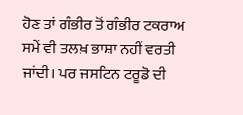ਹੋਣ ਤਾਂ ਗੰਭੀਰ ਤੋਂ ਗੰਭੀਰ ਟਕਰਾਅ ਸਮੇਂ ਵੀ ਤਲਖ਼ ਭਾਸ਼ਾ ਨਹੀਂ ਵਰਤੀ ਜਾਂਦੀ। ਪਰ ਜਸਟਿਨ ਟਰੂਡੋ ਦੀ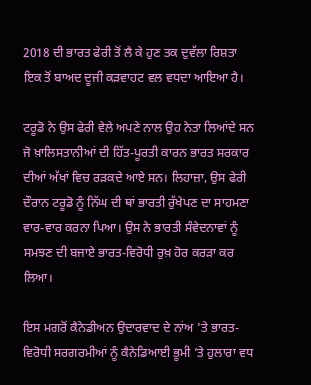2018 ਦੀ ਭਾਰਤ ਫੇਰੀ ਤੋਂ ਲੈ ਕੇ ਹੁਣ ਤਕ ਦੁਵੱਲਾ ਰਿਸ਼ਤਾ ਇਕ ਤੋਂ ਬਾਅਦ ਦੂਜੀ ਕੜਵਾਹਟ ਵਲ ਵਧਦਾ ਆਇਆ ਹੈ।

ਟਰੂਡੋ ਨੇ ਉਸ ਫੇਰੀ ਵੇਲੇ ਅਪਣੇ ਨਾਲ ਉਹ ਨੇਤਾ ਲਿਆਂਦੇ ਸਨ ਜੋ ਖ਼ਾਲਿਸਤਾਨੀਆਂ ਦੀ ਹਿੱਤ-ਪੂਰਤੀ ਕਾਰਨ ਭਾਰਤ ਸਰਕਾਰ ਦੀਆਂ ਅੱਖਾਂ ਵਿਚ ਰੜਕਦੇ ਆਏ ਸਨ। ਲਿਹਾਜ਼ਾ, ਉਸ ਫੇਰੀ ਦੌਰਾਨ ਟਰੂਡੋ ਨੂੰ ਨਿੱਘ ਦੀ ਥਾਂ ਭਾਰਤੀ ਰੁੱਖੇਪਣ ਦਾ ਸਾਹਮਣਾ ਵਾਰ-ਵਾਰ ਕਰਨਾ ਪਿਆ। ਉਸ ਨੇ ਭਾਰਤੀ ਸੰਵੇਦਨਾਵਾਂ ਨੂੰ ਸਮਝਣ ਦੀ ਬਜਾਏ ਭਾਰਤ-ਵਿਰੋਧੀ ਰੁਖ਼ ਹੋਰ ਕਰੜਾ ਕਰ ਲਿਆ।

ਇਸ ਮਗਰੋਂ ਕੈਨੇਡੀਅਨ ਉਦਾਰਵਾਦ ਦੇ ਨਾਂਅ ’ਤੇ ਭਾਰਤ-ਵਿਰੋਧੀ ਸਰਗਰਮੀਆਂ ਨੂੰ ਕੈਨੇਡਿਆਈ ਭੂਮੀ ’ਤੇ ਹੁਲਾਰਾ ਵਧ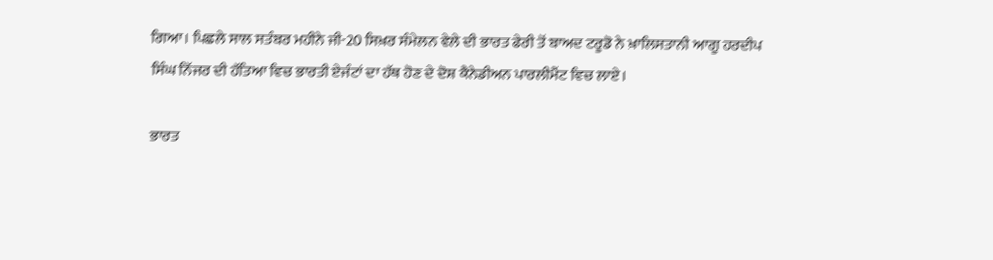ਗਿਆ। ਪਿਛਲੇ ਸਾਲ ਸਤੰਬਰ ਮਹੀਨੇ ਜੀ-20 ਸਿਖ਼ਰ ਸੰਮੇਲਨ ਵੇਲੇ ਦੀ ਭਾਰਤ ਫੇਰੀ ਤੋਂ ਬਾਅਦ ਟਰੂਡੋ ਨੇ ਖ਼ਾਲਿਸਤਾਨੀ ਆਗੂ ਹਰਦੀਪ ਸਿੰਘ ਨਿੱਜਰ ਦੀ ਹੱਤਿਆ ਵਿਚ ਭਾਰਤੀ ਏਜੰਟਾਂ ਦਾ ਹੱਥ ਹੋਣ ਦੇ ਦੋਸ਼ ਕੈਨੇਡੀਅਨ ਪਾਰਲੀਮੈਂਟ ਵਿਚ ਲਾਏ।

ਭਾਰਤ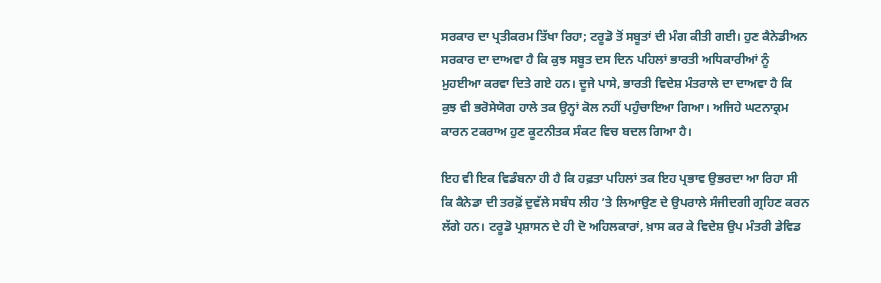ਸਰਕਾਰ ਦਾ ਪ੍ਰਤੀਕਰਮ ਤਿੱਖਾ ਰਿਹਾ; ਟਰੂਡੋ ਤੋਂ ਸਬੂਤਾਂ ਦੀ ਮੰਗ ਕੀਤੀ ਗਈ। ਹੁਣ ਕੈਨੇਡੀਅਨ ਸਰਕਾਰ ਦਾ ਦਾਅਵਾ ਹੈ ਕਿ ਕੁਝ ਸਬੂਤ ਦਸ ਦਿਨ ਪਹਿਲਾਂ ਭਾਰਤੀ ਅਧਿਕਾਰੀਆਂ ਨੂੰ ਮੁਹਈਆ ਕਰਵਾ ਦਿਤੇ ਗਏ ਹਨ। ਦੂਜੇ ਪਾਸੇ, ਭਾਰਤੀ ਵਿਦੇਸ਼ ਮੰਤਰਾਲੇ ਦਾ ਦਾਅਵਾ ਹੈ ਕਿ ਕੁਝ ਵੀ ਭਰੋਸੇਯੋਗ ਹਾਲੇ ਤਕ ਉਨ੍ਹਾਂ ਕੋਲ ਨਹੀਂ ਪਹੁੰਚਾਇਆ ਗਿਆ। ਅਜਿਹੇ ਘਟਨਾਕ੍ਰਮ ਕਾਰਨ ਟਕਰਾਅ ਹੁਣ ਕੂਟਨੀਤਕ ਸੰਕਟ ਵਿਚ ਬਦਲ ਗਿਆ ਹੈ।

ਇਹ ਵੀ ਇਕ ਵਿਡੰਬਨਾ ਹੀ ਹੈ ਕਿ ਹਫ਼ਤਾ ਪਹਿਲਾਂ ਤਕ ਇਹ ਪ੍ਰਭਾਵ ਉਭਰਦਾ ਆ ਰਿਹਾ ਸੀ ਕਿ ਕੈਨੇਡਾ ਦੀ ਤਰਫ਼ੋਂ ਦੁਵੱਲੇ ਸਬੰਧ ਲੀਹ ’ਤੇ ਲਿਆਉਣ ਦੇ ਉਪਰਾਲੇ ਸੰਜੀਦਗੀ ਗ੍ਰਹਿਣ ਕਰਨ ਲੱਗੇ ਹਨ। ਟਰੂਡੋ ਪ੍ਰਸ਼ਾਸਨ ਦੇ ਹੀ ਦੋ ਅਹਿਲਕਾਰਾਂ, ਖ਼ਾਸ ਕਰ ਕੇ ਵਿਦੇਸ਼ ਉਪ ਮੰਤਰੀ ਡੇਵਿਡ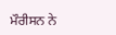ਮੌਰੀਸਨ ਨੇ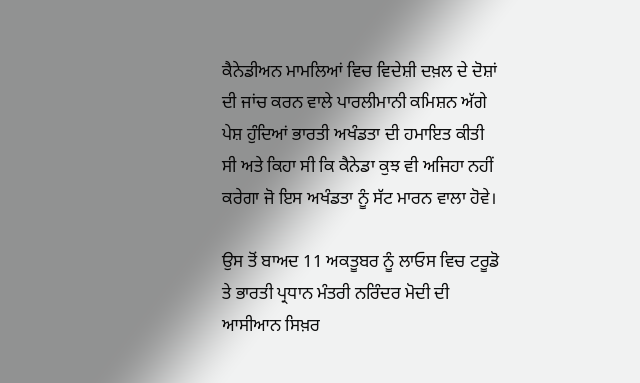ਕੈਨੇਡੀਅਨ ਮਾਮਲਿਆਂ ਵਿਚ ਵਿਦੇਸ਼ੀ ਦਖ਼ਲ ਦੇ ਦੋਸ਼ਾਂ ਦੀ ਜਾਂਚ ਕਰਨ ਵਾਲੇ ਪਾਰਲੀਮਾਨੀ ਕਮਿਸ਼ਨ ਅੱਗੇ ਪੇਸ਼ ਹੁੰਦਿਆਂ ਭਾਰਤੀ ਅਖੰਡਤਾ ਦੀ ਹਮਾਇਤ ਕੀਤੀ ਸੀ ਅਤੇ ਕਿਹਾ ਸੀ ਕਿ ਕੈਨੇਡਾ ਕੁਝ ਵੀ ਅਜਿਹਾ ਨਹੀਂ ਕਰੇਗਾ ਜੋ ਇਸ ਅਖੰਡਤਾ ਨੂੰ ਸੱਟ ਮਾਰਨ ਵਾਲਾ ਹੋਵੇ।

ਉਸ ਤੋਂ ਬਾਅਦ 11 ਅਕਤੂਬਰ ਨੂੰ ਲਾਓਸ ਵਿਚ ਟਰੂਡੋ ਤੇ ਭਾਰਤੀ ਪ੍ਰਧਾਨ ਮੰਤਰੀ ਨਰਿੰਦਰ ਮੋਦੀ ਦੀ ਆਸੀਆਨ ਸਿਖ਼ਰ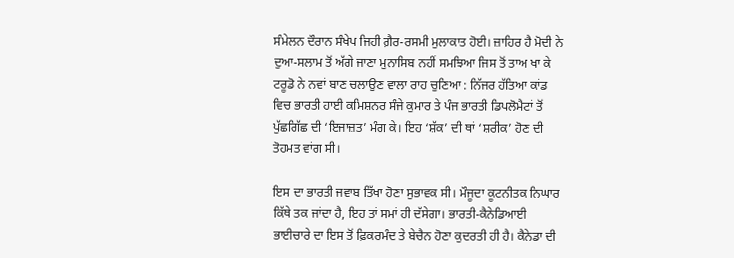ਸੰਮੇਲਨ ਦੌਰਾਨ ਸੰਖੇਪ ਜਿਹੀ ਗ਼ੈਰ-ਰਸਮੀ ਮੁਲਾਕਾਤ ਹੋਈ। ਜ਼ਾਹਿਰ ਹੈ ਮੋਦੀ ਨੇ ਦੁਆ-ਸਲਾਮ ਤੋਂ ਅੱਗੇ ਜਾਣਾ ਮੁਨਾਸਿਬ ਨਹੀਂ ਸਮਝਿਆ ਜਿਸ ਤੋਂ ਤਾਅ ਖਾ ਕੇ ਟਰੂਡੋ ਨੇ ਨਵਾਂ ਬਾਣ ਚਲਾਉਣ ਵਾਲਾ ਰਾਹ ਚੁਣਿਆ : ਨਿੱਜਰ ਹੱਤਿਆ ਕਾਂਡ ਵਿਚ ਭਾਰਤੀ ਹਾਈ ਕਮਿਸ਼ਨਰ ਸੰਜੇ ਕੁਮਾਰ ਤੇ ਪੰਜ ਭਾਰਤੀ ਡਿਪਲੋਮੈਟਾਂ ਤੋਂ ਪੁੱਛਗਿੱਛ ਦੀ ‘ਇਜਾਜ਼ਤ’ ਮੰਗ ਕੇ। ਇਹ ‘ਸ਼ੱਕ’ ਦੀ ਥਾਂ ‘ਸ਼ਰੀਕ’ ਹੋਣ ਦੀ ਤੋਹਮਤ ਵਾਂਗ ਸੀ।

ਇਸ ਦਾ ਭਾਰਤੀ ਜਵਾਬ ਤਿੱਖਾ ਹੋਣਾ ਸੁਭਾਵਕ ਸੀ। ਮੌਜੂਦਾ ਕੂਟਨੀਤਕ ਨਿਘਾਰ ਕਿੱਥੇ ਤਕ ਜਾਂਦਾ ਹੈ, ਇਹ ਤਾਂ ਸਮਾਂ ਹੀ ਦੱਸੇਗਾ। ਭਾਰਤੀ-ਕੈਨੇਡਿਆਈ ਭਾਈਚਾਰੇ ਦਾ ਇਸ ਤੋਂ ਫ਼ਿਕਰਮੰਦ ਤੇ ਬੇਚੈਨ ਹੋਣਾ ਕੁਦਰਤੀ ਹੀ ਹੈ। ਕੈਨੇਡਾ ਦੀ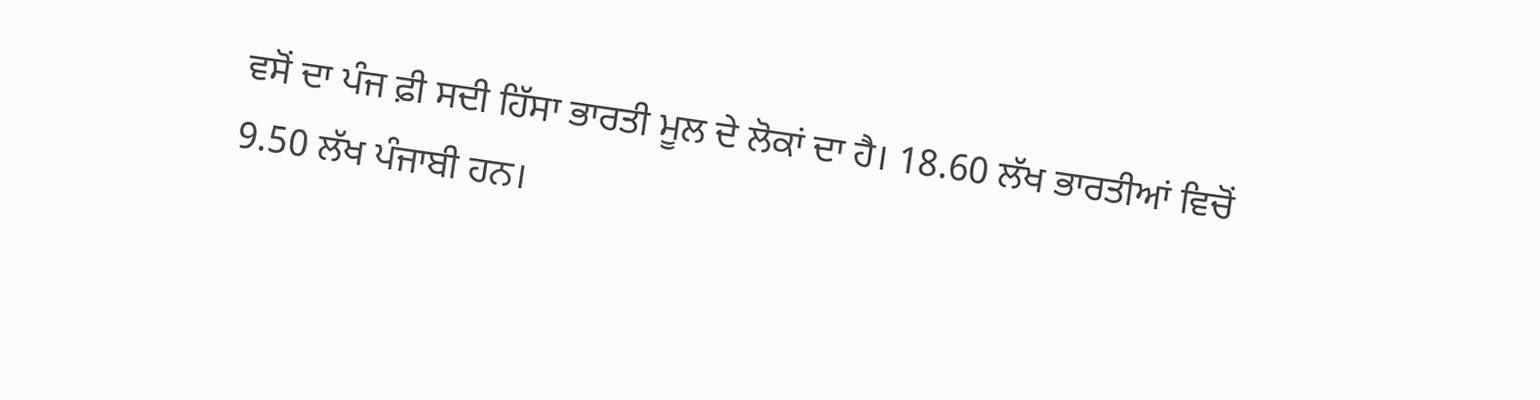ਵਸੋਂ ਦਾ ਪੰਜ ਫ਼ੀ ਸਦੀ ਹਿੱਸਾ ਭਾਰਤੀ ਮੂਲ ਦੇ ਲੋਕਾਂ ਦਾ ਹੈ। 18.60 ਲੱਖ ਭਾਰਤੀਆਂ ਵਿਚੋਂ 9.50 ਲੱਖ ਪੰਜਾਬੀ ਹਨ।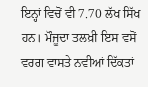ਇਨ੍ਹਾਂ ਵਿਚੋਂ ਵੀ 7.70 ਲੱਖ ਸਿੱਖ ਹਨ। ਮੌਜੂਦਾ ਤਲਖ਼ੀ ਇਸ ਵਸੋਂ ਵਰਗ ਵਾਸਤੇ ਨਵੀਆਂ ਦਿੱਕਤਾਂ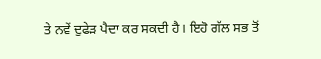ਤੇ ਨਵੇਂ ਦੁਫੇੜ ਪੈਦਾ ਕਰ ਸਕਦੀ ਹੈ। ਇਹੋ ਗੱਲ ਸਭ ਤੋਂ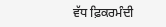ਵੱਧ ਫ਼ਿਕਰਮੰਦੀ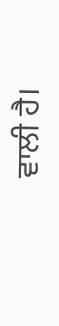ਵਾਲੀ ਹੈ।